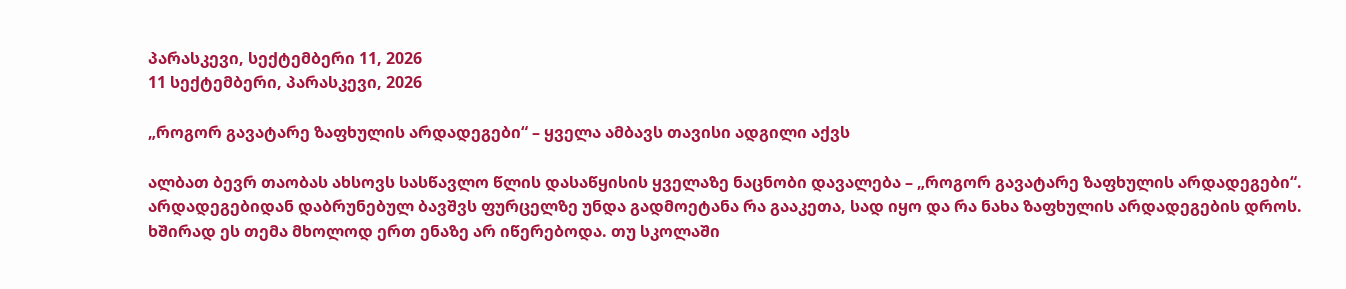პარასკევი, სექტემბერი 11, 2026
11 სექტემბერი, პარასკევი, 2026

„როგორ გავატარე ზაფხულის არდადეგები“ – ყველა ამბავს თავისი ადგილი აქვს

ალბათ ბევრ თაობას ახსოვს სასწავლო წლის დასაწყისის ყველაზე ნაცნობი დავალება – „როგორ გავატარე ზაფხულის არდადეგები“. არდადეგებიდან დაბრუნებულ ბავშვს ფურცელზე უნდა გადმოეტანა რა გააკეთა, სად იყო და რა ნახა ზაფხულის არდადეგების დროს. ხშირად ეს თემა მხოლოდ ერთ ენაზე არ იწერებოდა. თუ სკოლაში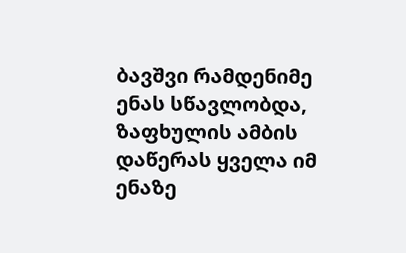ბავშვი რამდენიმე ენას სწავლობდა, ზაფხულის ამბის დაწერას ყველა იმ ენაზე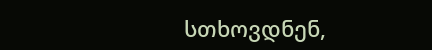სთხოვდნენ,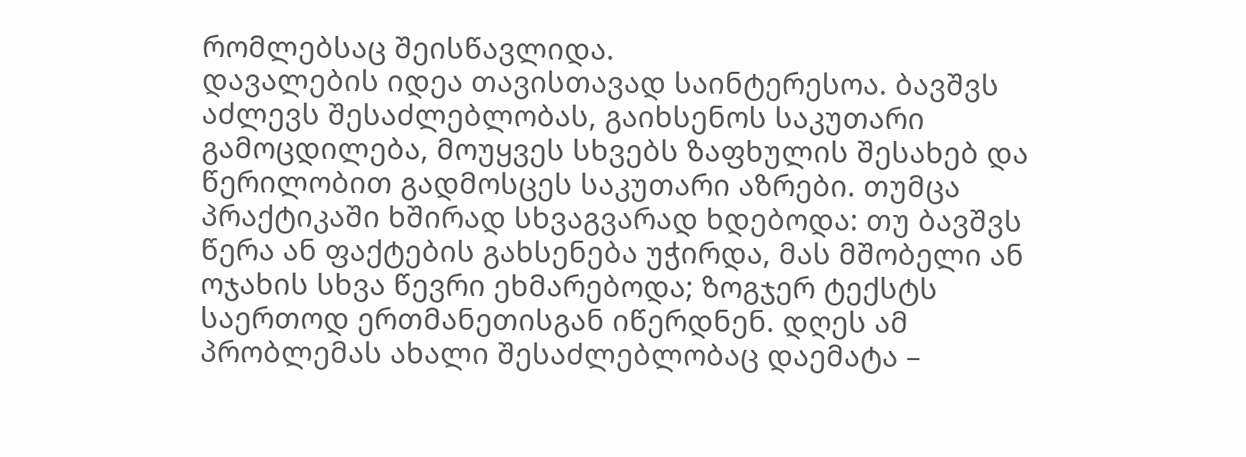რომლებსაც შეისწავლიდა.
დავალების იდეა თავისთავად საინტერესოა. ბავშვს აძლევს შესაძლებლობას, გაიხსენოს საკუთარი გამოცდილება, მოუყვეს სხვებს ზაფხულის შესახებ და წერილობით გადმოსცეს საკუთარი აზრები. თუმცა პრაქტიკაში ხშირად სხვაგვარად ხდებოდა: თუ ბავშვს წერა ან ფაქტების გახსენება უჭირდა, მას მშობელი ან ოჯახის სხვა წევრი ეხმარებოდა; ზოგჯერ ტექსტს საერთოდ ერთმანეთისგან იწერდნენ. დღეს ამ პრობლემას ახალი შესაძლებლობაც დაემატა –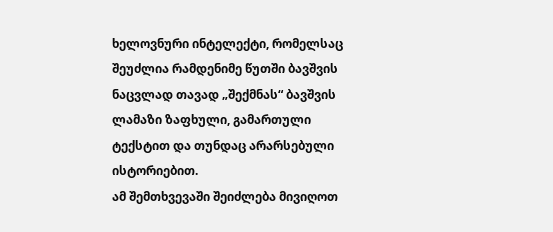ხელოვნური ინტელექტი, რომელსაც შეუძლია რამდენიმე წუთში ბავშვის ნაცვლად თავად „შექმნას“ ბავშვის ლამაზი ზაფხული, გამართული ტექსტით და თუნდაც არარსებული ისტორიებით.
ამ შემთხვევაში შეიძლება მივიღოთ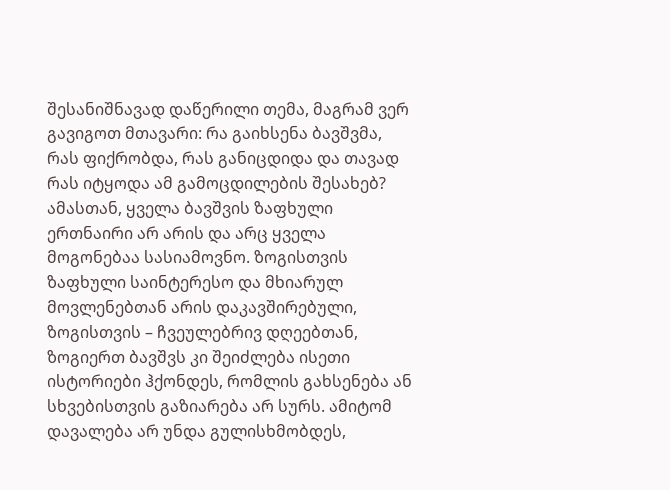შესანიშნავად დაწერილი თემა, მაგრამ ვერ გავიგოთ მთავარი: რა გაიხსენა ბავშვმა, რას ფიქრობდა, რას განიცდიდა და თავად რას იტყოდა ამ გამოცდილების შესახებ?
ამასთან, ყველა ბავშვის ზაფხული ერთნაირი არ არის და არც ყველა მოგონებაა სასიამოვნო. ზოგისთვის ზაფხული საინტერესო და მხიარულ მოვლენებთან არის დაკავშირებული, ზოგისთვის – ჩვეულებრივ დღეებთან, ზოგიერთ ბავშვს კი შეიძლება ისეთი ისტორიები ჰქონდეს, რომლის გახსენება ან სხვებისთვის გაზიარება არ სურს. ამიტომ დავალება არ უნდა გულისხმობდეს,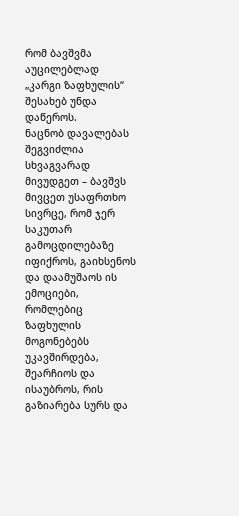რომ ბავშვმა აუცილებლად „კარგი ზაფხულის“ შესახებ უნდა დაწეროს.
ნაცნობ დავალებას შეგვიძლია სხვაგვარად მივუდგეთ – ბავშვს მივცეთ უსაფრთხო სივრცე, რომ ჯერ საკუთარ გამოცდილებაზე იფიქროს, გაიხსენოს და დაამუშაოს ის ემოციები, რომლებიც ზაფხულის მოგონებებს უკავშირდება, შეარჩიოს და ისაუბროს, რის გაზიარება სურს და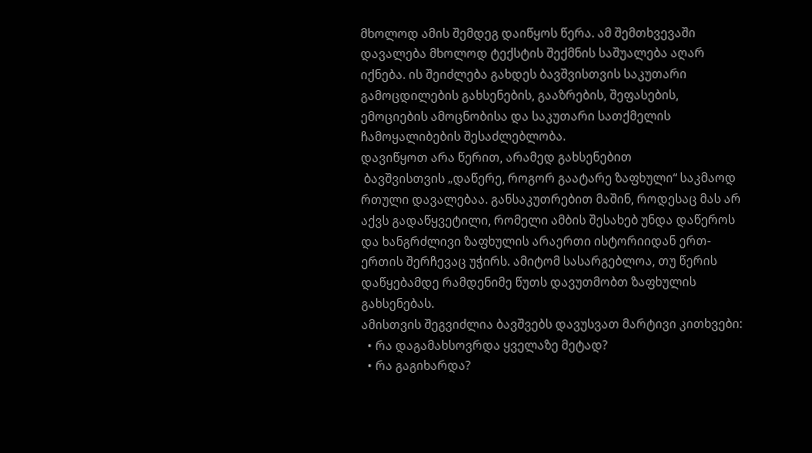მხოლოდ ამის შემდეგ დაიწყოს წერა. ამ შემთხვევაში დავალება მხოლოდ ტექსტის შექმნის საშუალება აღარ იქნება. ის შეიძლება გახდეს ბავშვისთვის საკუთარი გამოცდილების გახსენების, გააზრების, შეფასების, ემოციების ამოცნობისა და საკუთარი სათქმელის ჩამოყალიბების შესაძლებლობა.
დავიწყოთ არა წერით, არამედ გახსენებით
 ბავშვისთვის „დაწერე, როგორ გაატარე ზაფხული“ საკმაოდ რთული დავალებაა. განსაკუთრებით მაშინ, როდესაც მას არ აქვს გადაწყვეტილი, რომელი ამბის შესახებ უნდა დაწეროს და ხანგრძლივი ზაფხულის არაერთი ისტორიიდან ერთ-ერთის შერჩევაც უჭირს. ამიტომ სასარგებლოა, თუ წერის დაწყებამდე რამდენიმე წუთს დავუთმობთ ზაფხულის გახსენებას.
ამისთვის შეგვიძლია ბავშვებს დავუსვათ მარტივი კითხვები:
  • რა დაგამახსოვრდა ყველაზე მეტად?
  • რა გაგიხარდა?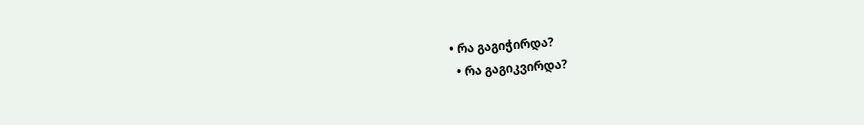• რა გაგიჭირდა?
  • რა გაგიკვირდა?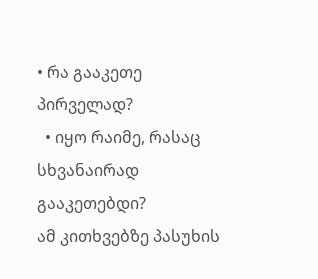• რა გააკეთე პირველად?
  • იყო რაიმე, რასაც სხვანაირად გააკეთებდი?
ამ კითხვებზე პასუხის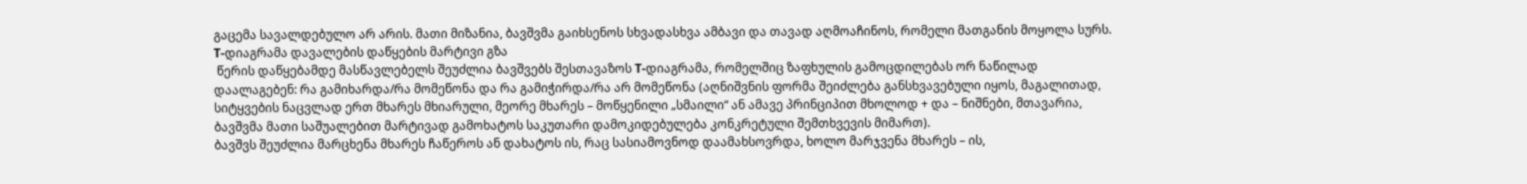გაცემა სავალდებულო არ არის. მათი მიზანია, ბავშვმა გაიხსენოს სხვადასხვა ამბავი და თავად აღმოაჩინოს, რომელი მათგანის მოყოლა სურს.
T-დიაგრამა დავალების დაწყების მარტივი გზა
 წერის დაწყებამდე მასწავლებელს შეუძლია ბავშვებს შესთავაზოს T-დიაგრამა, რომელშიც ზაფხულის გამოცდილებას ორ ნაწილად დაალაგებენ: რა გამიხარდა/რა მომეწონა და რა გამიჭირდა/რა არ მომეწონა (აღნიშვნის ფორმა შეიძლება განსხვავებული იყოს, მაგალითად, სიტყვების ნაცვლად ერთ მხარეს მხიარული, მეორე მხარეს – მოწყენილი „სმაილი“ ან ამავე პრინციპით მხოლოდ + და – ნიშნები, მთავარია, ბავშვმა მათი საშუალებით მარტივად გამოხატოს საკუთარი დამოკიდებულება კონკრეტული შემთხვევის მიმართ).
ბავშვს შეუძლია მარცხენა მხარეს ჩაწეროს ან დახატოს ის, რაც სასიამოვნოდ დაამახსოვრდა, ხოლო მარჯვენა მხარეს – ის,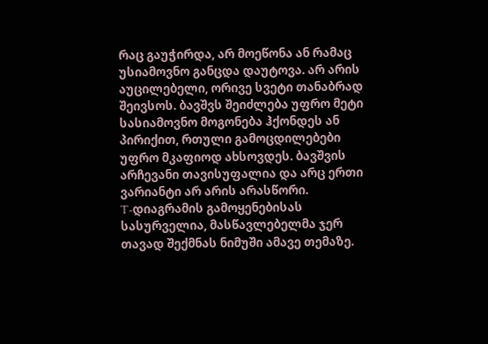რაც გაუჭირდა, არ მოეწონა ან რამაც უსიამოვნო განცდა დაუტოვა. არ არის აუცილებელი, ორივე სვეტი თანაბრად შეივსოს. ბავშვს შეიძლება უფრო მეტი სასიამოვნო მოგონება ჰქონდეს ან პირიქით, რთული გამოცდილებები უფრო მკაფიოდ ახსოვდეს. ბავშვის არჩევანი თავისუფალია და არც ერთი ვარიანტი არ არის არასწორი.
T-დიაგრამის გამოყენებისას სასურველია, მასწავლებელმა ჯერ თავად შექმნას ნიმუში ამავე თემაზე.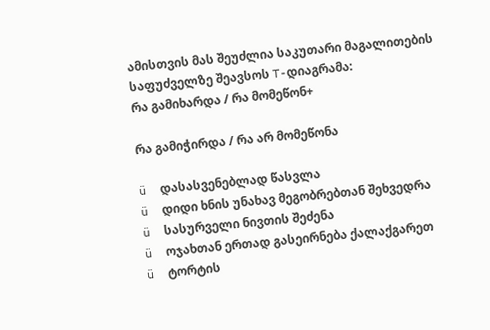ამისთვის მას შეუძლია საკუთარი მაგალითების საფუძველზე შეავსოს T-დიაგრამა:
რა გამიხარდა / რა მომეწონ+

რა გამიჭირდა / რა არ მომეწონა

ü  დასასვენებლად წასვლა
ü  დიდი ხნის უნახავ მეგობრებთან შეხვედრა
ü  სასურველი ნივთის შეძენა
ü  ოჯახთან ერთად გასეირნება ქალაქგარეთ
ü  ტორტის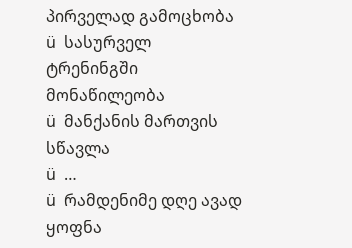პირველად გამოცხობა
ü  სასურველ ტრენინგში მონაწილეობა
ü  მანქანის მართვის სწავლა
ü  …
ü  რამდენიმე დღე ავად ყოფნა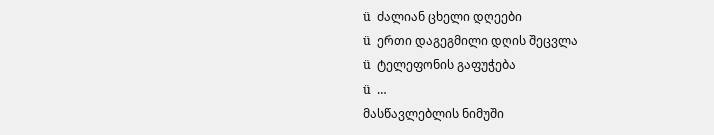ü  ძალიან ცხელი დღეები
ü  ერთი დაგეგმილი დღის შეცვლა
ü  ტელეფონის გაფუჭება
ü  …
მასწავლებლის ნიმუში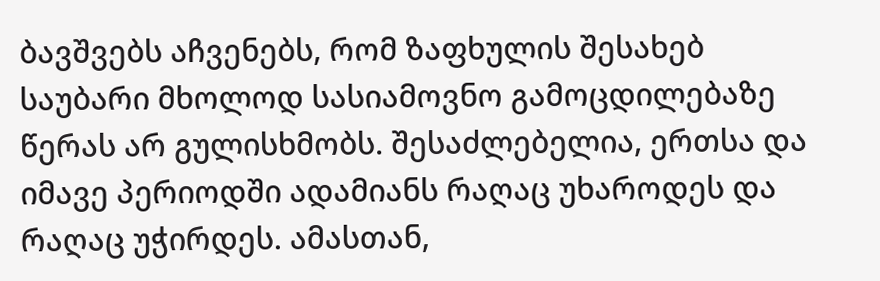ბავშვებს აჩვენებს, რომ ზაფხულის შესახებ საუბარი მხოლოდ სასიამოვნო გამოცდილებაზე წერას არ გულისხმობს. შესაძლებელია, ერთსა და იმავე პერიოდში ადამიანს რაღაც უხაროდეს და რაღაც უჭირდეს. ამასთან,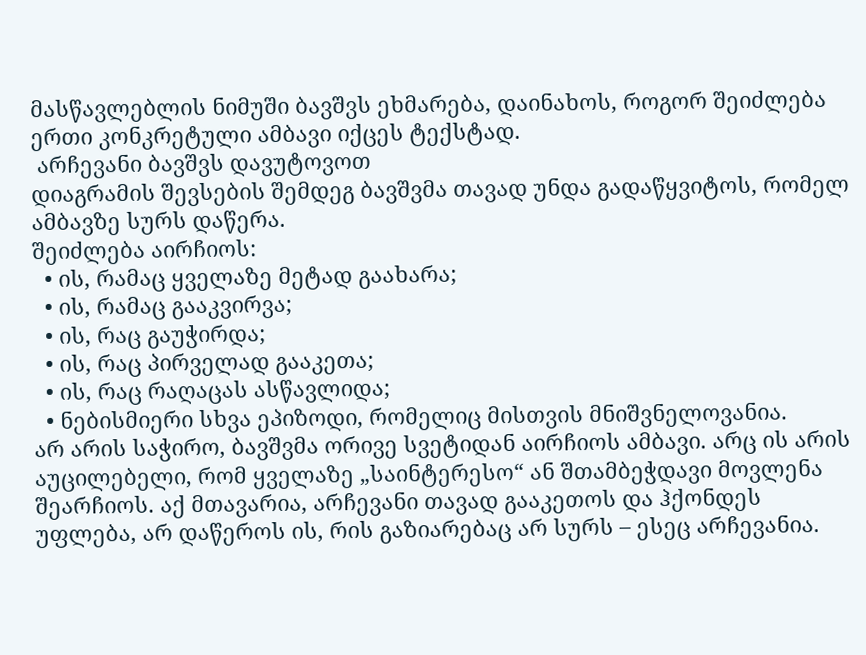მასწავლებლის ნიმუში ბავშვს ეხმარება, დაინახოს, როგორ შეიძლება ერთი კონკრეტული ამბავი იქცეს ტექსტად.
 არჩევანი ბავშვს დავუტოვოთ
დიაგრამის შევსების შემდეგ ბავშვმა თავად უნდა გადაწყვიტოს, რომელ ამბავზე სურს დაწერა.
შეიძლება აირჩიოს:
  • ის, რამაც ყველაზე მეტად გაახარა;
  • ის, რამაც გააკვირვა;
  • ის, რაც გაუჭირდა;
  • ის, რაც პირველად გააკეთა;
  • ის, რაც რაღაცას ასწავლიდა;
  • ნებისმიერი სხვა ეპიზოდი, რომელიც მისთვის მნიშვნელოვანია.
არ არის საჭირო, ბავშვმა ორივე სვეტიდან აირჩიოს ამბავი. არც ის არის აუცილებელი, რომ ყველაზე „საინტერესო“ ან შთამბეჭდავი მოვლენა შეარჩიოს. აქ მთავარია, არჩევანი თავად გააკეთოს და ჰქონდეს უფლება, არ დაწეროს ის, რის გაზიარებაც არ სურს – ესეც არჩევანია.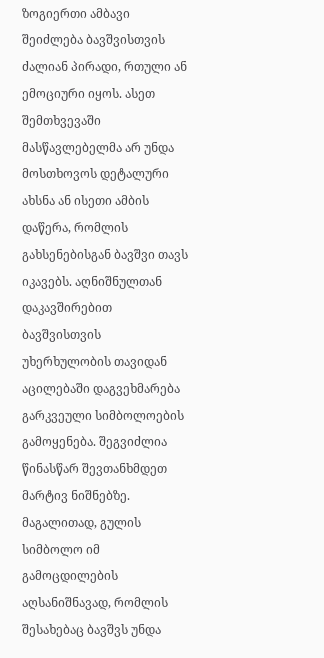ზოგიერთი ამბავი შეიძლება ბავშვისთვის ძალიან პირადი, რთული ან ემოციური იყოს. ასეთ შემთხვევაში მასწავლებელმა არ უნდა მოსთხოვოს დეტალური ახსნა ან ისეთი ამბის დაწერა, რომლის გახსენებისგან ბავშვი თავს იკავებს. აღნიშნულთან დაკავშირებით ბავშვისთვის უხერხულობის თავიდან აცილებაში დაგვეხმარება გარკვეული სიმბოლოების გამოყენება. შეგვიძლია წინასწარ შევთანხმდეთ მარტივ ნიშნებზე. მაგალითად, გულის სიმბოლო იმ გამოცდილების აღსანიშნავად, რომლის შესახებაც ბავშვს უნდა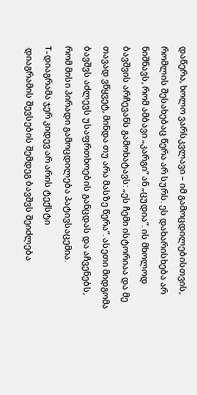დაწერა, ხოლო ვარსკვლავი – იმ გამოცდილებისთვის, რომლის შესახებაც წერა არ სურს. ეს დახარისხება არ ნიშნავს, რომ ამბავი „კარგი“ ან „ცუდია“. ის მხოლოდ ბავშვის არჩევანს გამოხატავს: „ეს ჩემი ისტორიაა და მე თავად ვწყვეტ, მინდა თუ არა მასზე წერა“. ასეთი მიდგომა ბავშვს აძლევს უსაფრთხოების განცდას და აჩვენებს, რომ მისი პირადი გამოცდილება პატივსაცემია.
T-დიაგრამა ჯერ კიდევ არ არის ტექსტი
 დიაგრამის შევსების შემდეგ ბავშვს შეიძლება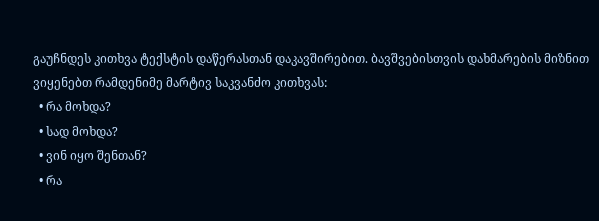გაუჩნდეს კითხვა ტექსტის დაწერასთან დაკავშირებით. ბავშვებისთვის დახმარების მიზნით ვიყენებთ რამდენიმე მარტივ საკვანძო კითხვას:
  • რა მოხდა?
  • სად მოხდა?
  • ვინ იყო შენთან?
  • რა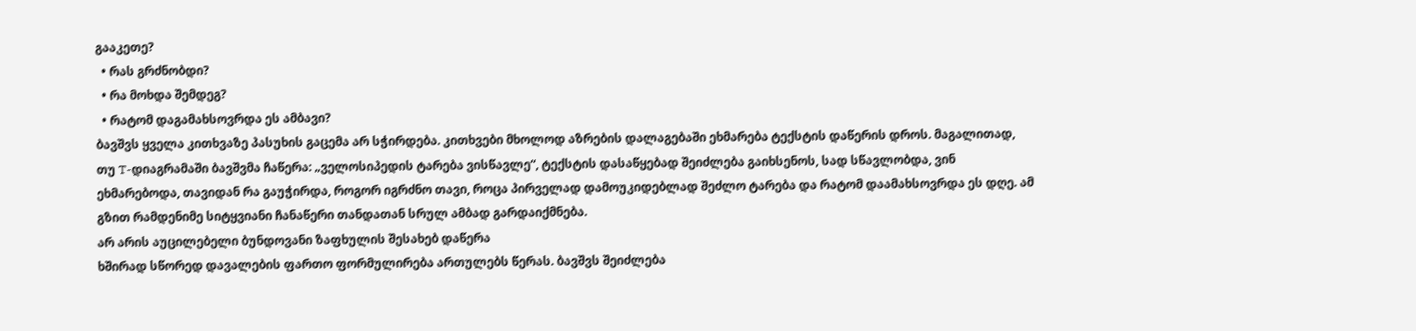გააკეთე?
  • რას გრძნობდი?
  • რა მოხდა შემდეგ?
  • რატომ დაგამახსოვრდა ეს ამბავი?
ბავშვს ყველა კითხვაზე პასუხის გაცემა არ სჭირდება. კითხვები მხოლოდ აზრების დალაგებაში ეხმარება ტექსტის დაწერის დროს. მაგალითად, თუ T-დიაგრამაში ბავშვმა ჩაწერა: „ველოსიპედის ტარება ვისწავლე“, ტექსტის დასაწყებად შეიძლება გაიხსენოს, სად სწავლობდა, ვინ ეხმარებოდა, თავიდან რა გაუჭირდა, როგორ იგრძნო თავი, როცა პირველად დამოუკიდებლად შეძლო ტარება და რატომ დაამახსოვრდა ეს დღე. ამ გზით რამდენიმე სიტყვიანი ჩანაწერი თანდათან სრულ ამბად გარდაიქმნება.
არ არის აუცილებელი ბუნდოვანი ზაფხულის შესახებ დაწერა
ხშირად სწორედ დავალების ფართო ფორმულირება ართულებს წერას. ბავშვს შეიძლება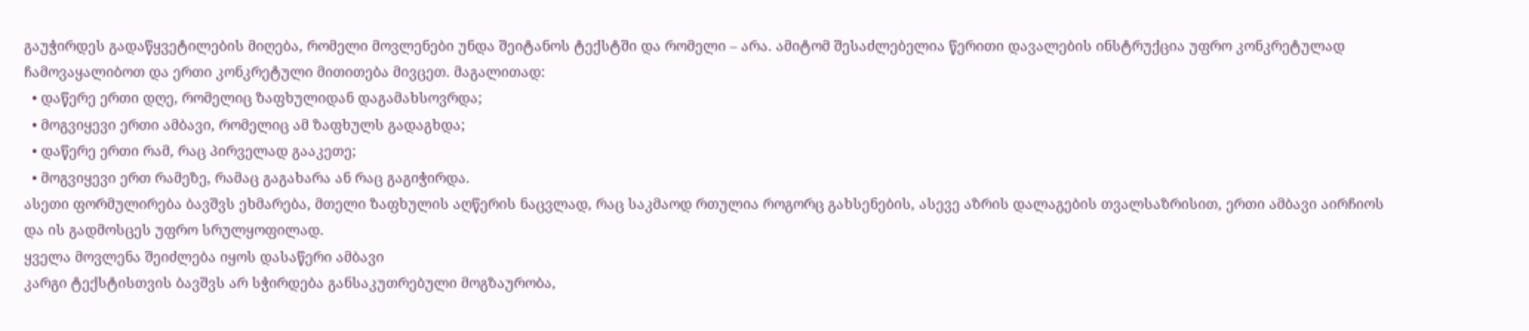გაუჭირდეს გადაწყვეტილების მიღება, რომელი მოვლენები უნდა შეიტანოს ტექსტში და რომელი – არა. ამიტომ შესაძლებელია წერითი დავალების ინსტრუქცია უფრო კონკრეტულად ჩამოვაყალიბოთ და ერთი კონკრეტული მითითება მივცეთ. მაგალითად:
  • დაწერე ერთი დღე, რომელიც ზაფხულიდან დაგამახსოვრდა;
  • მოგვიყევი ერთი ამბავი, რომელიც ამ ზაფხულს გადაგხდა;
  • დაწერე ერთი რამ, რაც პირველად გააკეთე;
  • მოგვიყევი ერთ რამეზე, რამაც გაგახარა ან რაც გაგიჭირდა.
ასეთი ფორმულირება ბავშვს ეხმარება, მთელი ზაფხულის აღწერის ნაცვლად, რაც საკმაოდ რთულია როგორც გახსენების, ასევე აზრის დალაგების თვალსაზრისით, ერთი ამბავი აირჩიოს და ის გადმოსცეს უფრო სრულყოფილად.
ყველა მოვლენა შეიძლება იყოს დასაწერი ამბავი
კარგი ტექსტისთვის ბავშვს არ სჭირდება განსაკუთრებული მოგზაურობა,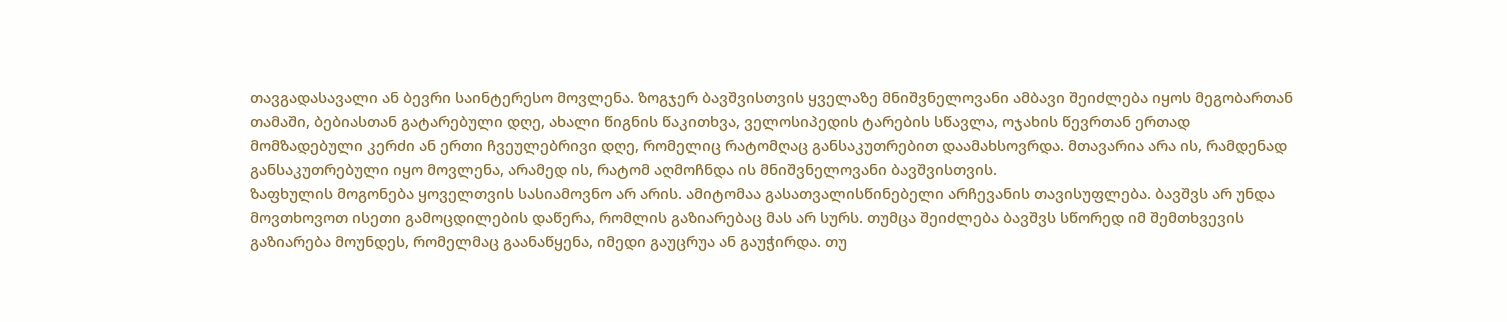თავგადასავალი ან ბევრი საინტერესო მოვლენა. ზოგჯერ ბავშვისთვის ყველაზე მნიშვნელოვანი ამბავი შეიძლება იყოს მეგობართან თამაში, ბებიასთან გატარებული დღე, ახალი წიგნის წაკითხვა, ველოსიპედის ტარების სწავლა, ოჯახის წევრთან ერთად მომზადებული კერძი ან ერთი ჩვეულებრივი დღე, რომელიც რატომღაც განსაკუთრებით დაამახსოვრდა. მთავარია არა ის, რამდენად განსაკუთრებული იყო მოვლენა, არამედ ის, რატომ აღმოჩნდა ის მნიშვნელოვანი ბავშვისთვის.
ზაფხულის მოგონება ყოველთვის სასიამოვნო არ არის. ამიტომაა გასათვალისწინებელი არჩევანის თავისუფლება. ბავშვს არ უნდა მოვთხოვოთ ისეთი გამოცდილების დაწერა, რომლის გაზიარებაც მას არ სურს. თუმცა შეიძლება ბავშვს სწორედ იმ შემთხვევის გაზიარება მოუნდეს, რომელმაც გაანაწყენა, იმედი გაუცრუა ან გაუჭირდა. თუ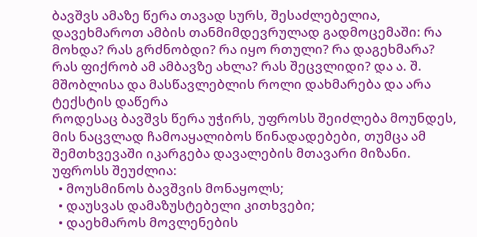ბავშვს ამაზე წერა თავად სურს, შესაძლებელია, დავეხმაროთ ამბის თანმიმდევრულად გადმოცემაში: რა მოხდა? რას გრძნობდი? რა იყო რთული? რა დაგეხმარა? რას ფიქრობ ამ ამბავზე ახლა? რას შეცვლიდი? და ა. შ.
მშობლისა და მასწავლებლის როლი დახმარება და არა ტექსტის დაწერა
როდესაც ბავშვს წერა უჭირს, უფროსს შეიძლება მოუნდეს, მის ნაცვლად ჩამოაყალიბოს წინადადებები, თუმცა ამ შემთხვევაში იკარგება დავალების მთავარი მიზანი.
უფროსს შეუძლია:
  • მოუსმინოს ბავშვის მონაყოლს;
  • დაუსვას დამაზუსტებელი კითხვები;
  • დაეხმაროს მოვლენების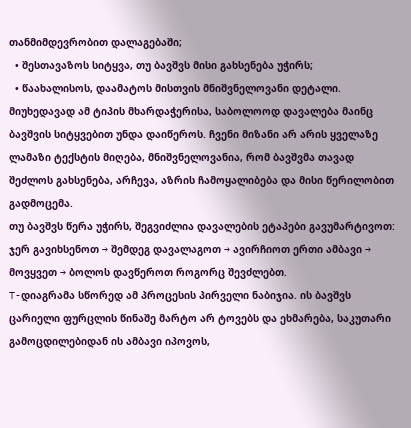თანმიმდევრობით დალაგებაში;
  • შესთავაზოს სიტყვა, თუ ბავშვს მისი გახსენება უჭირს;
  • წაახალისოს, დაამატოს მისთვის მნიშვნელოვანი დეტალი.
მიუხედავად ამ ტიპის მხარდაჭერისა, საბოლოოდ დავალება მაინც ბავშვის სიტყვებით უნდა დაიწეროს. ჩვენი მიზანი არ არის ყველაზე ლამაზი ტექსტის მიღება, მნიშვნელოვანია, რომ ბავშვმა თავად შეძლოს გახსენება, არჩევა, აზრის ჩამოყალიბება და მისი წერილობით გადმოცემა.
თუ ბავშვს წერა უჭირს, შეგვიძლია დავალების ეტაპები გავუმარტივოთ: ჯერ გავიხსენოთ → შემდეგ დავალაგოთ → ავირჩიოთ ერთი ამბავი → მოვყვეთ → ბოლოს დავწეროთ როგორც შევძლებთ.
T-დიაგრამა სწორედ ამ პროცესის პირველი ნაბიჯია. ის ბავშვს ცარიელი ფურცლის წინაშე მარტო არ ტოვებს და ეხმარება, საკუთარი გამოცდილებიდან ის ამბავი იპოვოს,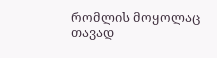რომლის მოყოლაც თავად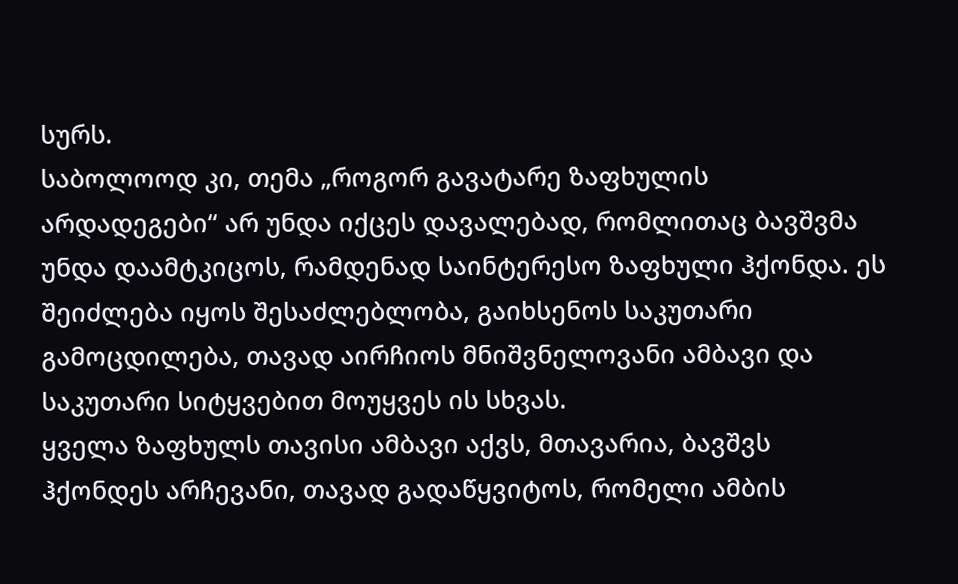სურს.
საბოლოოდ კი, თემა „როგორ გავატარე ზაფხულის არდადეგები“ არ უნდა იქცეს დავალებად, რომლითაც ბავშვმა უნდა დაამტკიცოს, რამდენად საინტერესო ზაფხული ჰქონდა. ეს შეიძლება იყოს შესაძლებლობა, გაიხსენოს საკუთარი გამოცდილება, თავად აირჩიოს მნიშვნელოვანი ამბავი და საკუთარი სიტყვებით მოუყვეს ის სხვას.
ყველა ზაფხულს თავისი ამბავი აქვს, მთავარია, ბავშვს ჰქონდეს არჩევანი, თავად გადაწყვიტოს, რომელი ამბის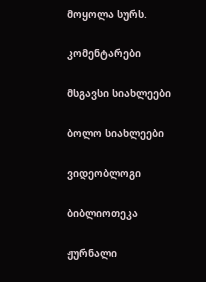მოყოლა სურს.

კომენტარები

მსგავსი სიახლეები

ბოლო სიახლეები

ვიდეობლოგი

ბიბლიოთეკა

ჟურნალი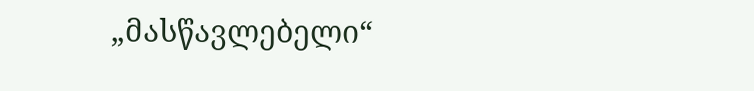„მასწავლებელი“